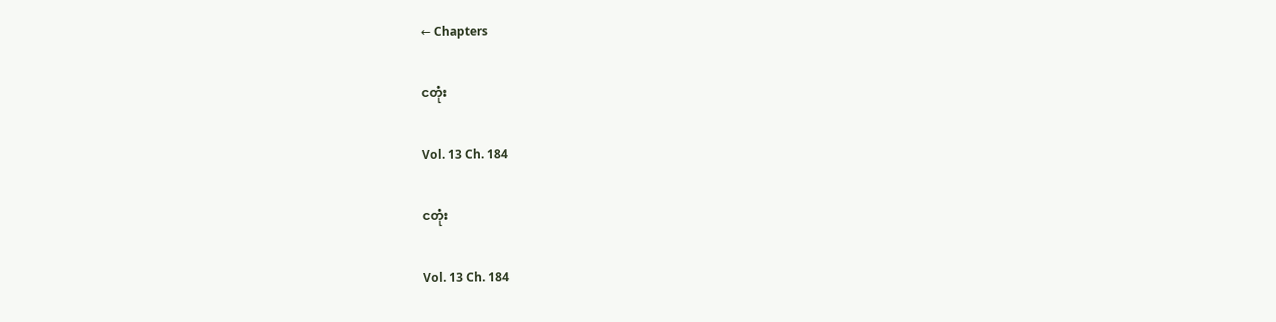← Chapters

ငတုံး

Vol. 13 Ch. 184

ငတုံး

Vol. 13 Ch. 184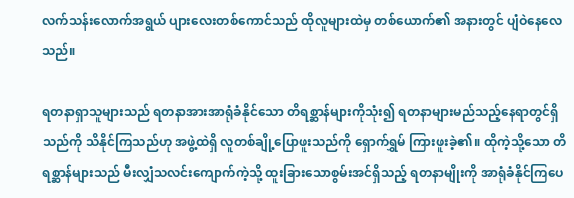လက်သန်းလောက်အရွယ် ပျားလေးတစ်ကောင်သည် ထိုလူများထဲမှ တစ်ယောက်၏ အနားတွင် ပျံဝဲနေလေသည်။

ရတနာရှာသူများသည် ရတနာအားအာရုံခံနိုင်သော တိရစ္ဆာန်များကိုသုံး၍ ရတနာများမည်သည့်နေရာတွင်ရှိသည်ကို သိနိုင်ကြသည်ဟု အဖွဲ့ထဲရှိ လူတစ်ချို့ပြောဖူးသည်ကို ရှောက်ရွှမ် ကြားဖူးခဲ့၏။ ထိုကဲ့သို့သော တိရစ္ဆာန်များသည် မီးလျှံသလင်းကျောက်ကဲ့သို့ ထူးခြားသောစွမ်းအင်ရှိသည့် ရတနာမျိုးကို အာရုံခံနိုင်ကြပေ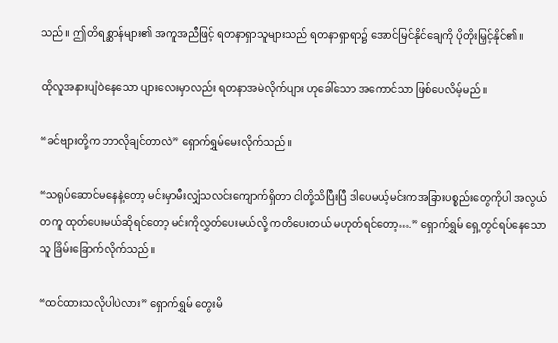သည်။ ဤတိရစ္ဆာန်များ၏ အကူအညီဖြင့် ရတနာရှာသူများသည် ရတနာရှာရာ၌ အောင်မြင်နိုင်ချေကို ပိုတိုးမြှင့်နိုင်၏။

ထိုလူအနားပျံဝဲနေသော ပျားလေးမှာလည်း ရတနာအမဲလိုက်ပျား ဟုခေါ်သော အကောင်သာ ဖြစ်ပေလိမ့်မည်။

“ခင်ဗျားတို့က ဘာလိုချင်တာလဲ” ရှောက်ရွှမ်မေးလိုက်သည်။

“သရုပ်ဆောင်မနေနဲ့တော့ မင်းမှာမီးလျှံသလင်းကျောက်ရှိတာ ငါတို့သိပြီးပြီ ဒါပေမယ့်မင်းကအခြားပစ္စည်းတွေကိုပါ အလွယ်တကူ ထုတ်ပေးမယ်ဆိုရင်တော့ မင်းကိုလွှတ်ပေးမယ်လို့ ကတိပေးတယ် မဟုတ်ရင်တော့….” ရှောက်ရွှမ် ရှေ့တွင်ရပ်နေသောသူ ခြိမ်းခြောက်လိုက်သည်။

“ထင်ထားသလိုပါပဲလား” ရှောက်ရွှမ် တွေးမိ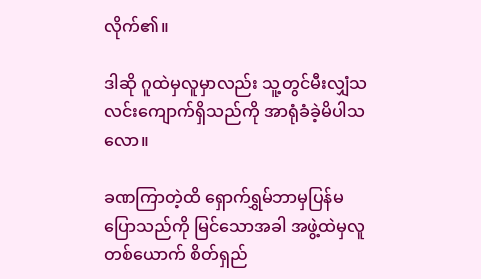လိုက်၏။

ဒါဆို ဂူထဲမှလူမှာလည်း သူ့တွင်မီးလျှံသလင်းကျောက်ရှိသည်ကို အာရုံခံခဲ့မိပါသလော။

ခဏကြာတဲ့ထိ ရှောက်ရွှမ်ဘာမှပြန်မပြောသည်ကို မြင်သောအခါ အဖွဲ့ထဲမှလူတစ်ယောက် စိတ်ရှည်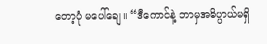တော့ပုံ မပေါ်ချေ။ “ဒီကောင်နဲ့ ဘာမှအဓိပ္ပာယ်မရှိ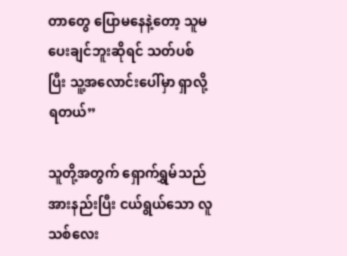တာတွေ ပြောမနေနဲ့တော့ သူမပေးချင်ဘူးဆိုရင် သတ်ပစ်ပြီး သူ့အလောင်းပေါ်မှာ ရှာလို့ရတယ်”

သူတို့အတွက် ရှောက်ရွှမ်သည် အားနည်းပြီး ငယ်ရွယ်သော လူသစ်လေး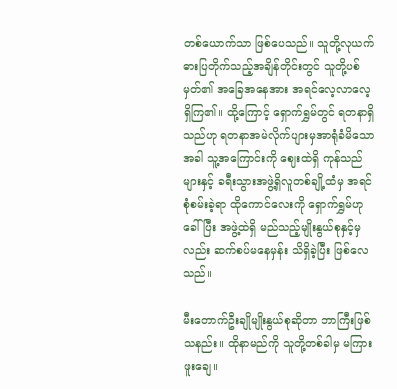တစ်ယောက်သာ ဖြစ်ပေသည်။ သူတို့လုယက်ဓားပြတိုက်သည့်အချိန်တိုင်းတွင် သူတို့ပစ်မှတ်၏ အခြေအနေအား အရင်လေ့လာလေ့ရှိကြ၏။ ထို့ကြောင့် ရှောက်ရွှမ်တွင် ရတနာရှိသည်ဟု ရတနာအမဲလိုက်ပျားမှအာရုံခံမိသောအခါ သူ့အကြောင်းကို ဈေးထဲရှိ ကုန်သည်များနှင့် ခရီးသွားအဖွဲ့ရှိလူတစ်ချို့ထံမှ အရင်စုံစမ်းခဲ့ရာ ထိုကောင်လေးကို ရှောက်ရွှမ်ဟုခေါ်ပြီး အဖွဲ့ထဲရှိ မည်သည့်မျိုးနွယ်စုနှင့်မှလည်း ဆက်စပ်မနေမှန်း သိရှိခဲ့ပြီး ဖြစ်လေသည်။

မီးတောက်ဦးချိုမျိုးနွယ်စုဆိုတာ ဘာကြီးဖြစ်သနည်း။ ထိုနာမည်ကို သူတို့တစ်ခါမှ မကြားဖူးချေ။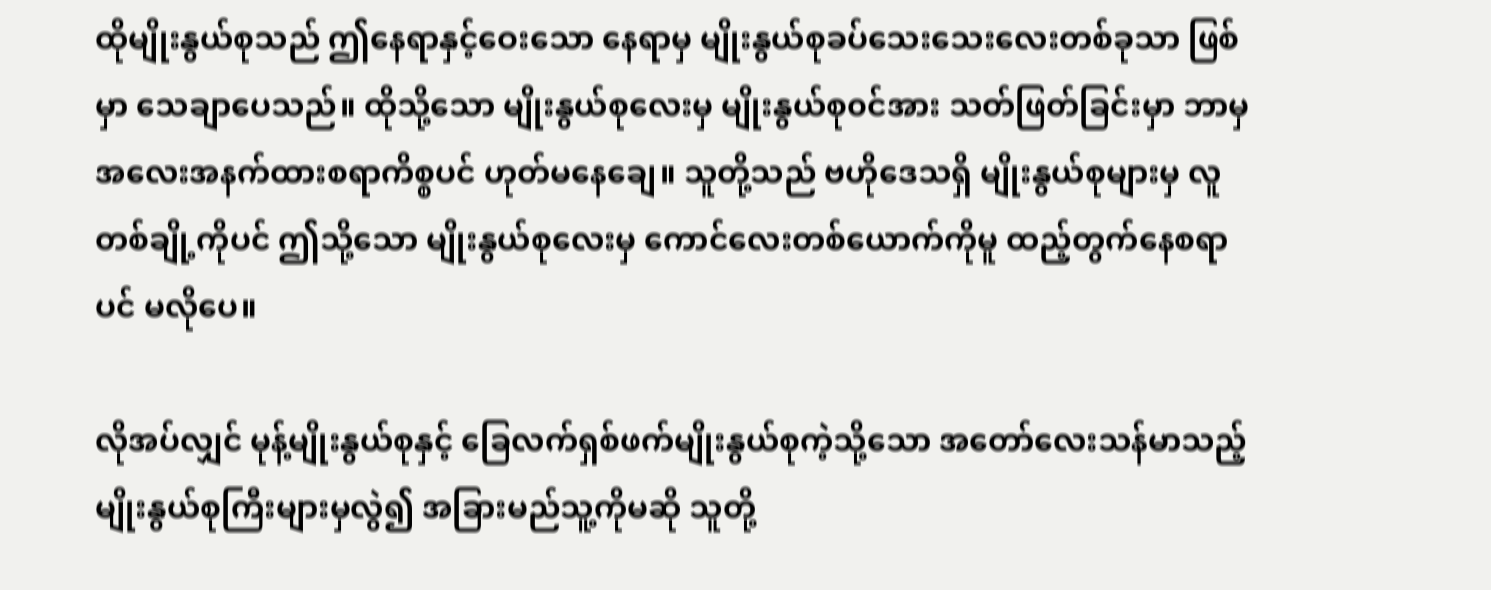ထိုမျိုးနွယ်စုသည် ဤနေရာနှင့်ဝေးသော နေရာမှ မျိုးနွယ်စုခပ်သေးသေးလေးတစ်ခုသာ ဖြစ်မှာ သေချာပေသည်။ ထိုသို့သော မျိုးနွယ်စုလေးမှ မျိုးနွယ်စု၀င်အား သတ်ဖြတ်ခြင်းမှာ ဘာမှအလေးအနက်ထားစရာကိစ္စပင် ဟုတ်မနေချေ။ သူတို့သည် ဗဟိုဒေသရှိ မျိုးနွယ်စုများမှ လူတစ်ချို့ကိုပင် ဤသို့သော မျိုးနွယ်စုလေးမှ ကောင်လေးတစ်ယောက်ကိုမူ ထည့်တွက်နေစရာပင် မလိုပေ။

လိုအပ်လျှင် မုန့်မျိုးနွယ်စုနှင့် ခြေလက်ရှစ်ဖက်မျိုးနွယ်စုကဲ့သို့သော အတော်လေးသန်မာသည့် မျိုးနွယ်စုကြီးများမှလွဲ၍ အခြားမည်သူ့ကိုမဆို သူတို့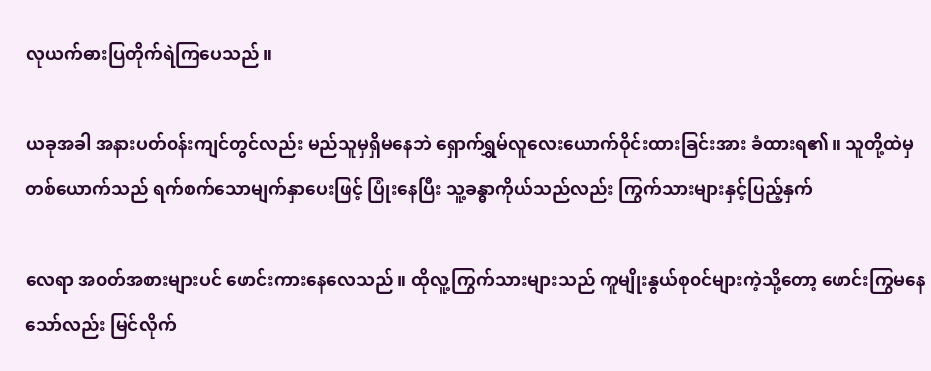လုယက်ဓားပြတိုက်ရဲကြပေသည်။

ယခုအခါ အနားပတ်၀န်းကျင်တွင်လည်း မည်သူမှရှိမနေဘဲ ရှောက်ရွှမ်လူလေးယောက်ဝိုင်းထားခြင်းအား ခံထားရ၏။ သူတို့ထဲမှ တစ်ယောက်သည် ရက်စက်သောမျက်နှာပေးဖြင့် ပြုံးနေပြီး သူ့ခန္ဓာကိုယ်သည်လည်း ကြွက်သားများနှင့်ပြည့်နှက်

လေရာ အ၀တ်အစားများပင် ဖောင်းကားနေလေသည်။ ထိုလူ့ကြွက်သားများသည် ကူမျိုးနွယ်စု၀င်များကဲ့သို့တော့ ဖောင်းကြွမနေသော်လည်း မြင်လိုက်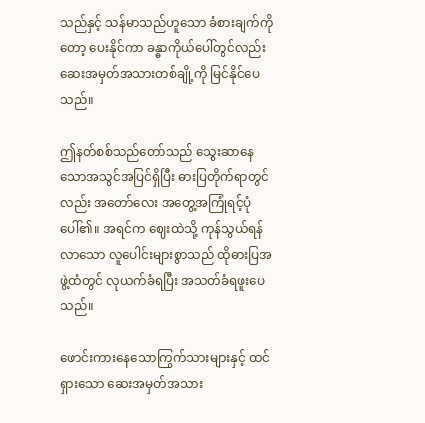သည်နှင့် သန်မာသည်ဟူသော ခံစားချက်ကိုတော့ ပေးနိုင်ကာ ခန္ဓာကိုယ်ပေါ်တွင်လည်း ဆေးအမှတ်အသားတစ်ချို့ကို မြင်နိုင်ပေသည်။

ဤနတ်စစ်သည်တော်သည် သွေးဆာနေသောအသွင်အပြင်ရှိပြီး ဓားပြတိုက်ရာတွင်လည်း အတော်လေး အတွေ့အကြုံရင့်ပုံပေါ်‌၏။ အရင်က ဈေးထဲသို့ ကုန်သွယ်ရန်လာသော လူပေါင်းများစွာသည် ထိုဓားပြအဖွဲ့ထံတွင် လုယက်ခံရပြီး အသတ်ခံရဖူးပေသည်။

ဖောင်းကားနေသောကြွက်သားများနှင့် ထင်ရှားသော ဆေးအမှတ်အသား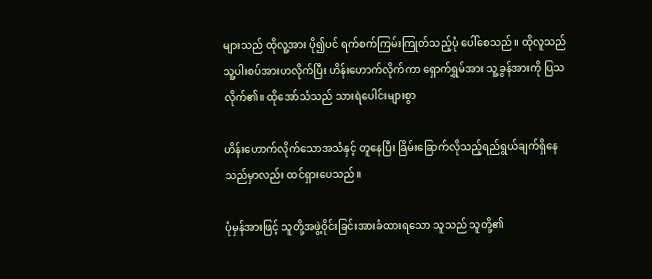များသည် ထိုလူ့အား ပို၍ပင် ရက်စက်ကြမ်းကြုတ်သည့်ပုံ ပေါ်စေသည်။ ထိုလူသည် သူ့ပါးစပ်အားဟလိုက်ပြီး ဟိန်းဟောက်လိုက်ကာ ရှောက်ရွှမ်အား သူ့ခွန်အားကို ပြသလိုက်၏။ ထိုအော်သံသည် သားရဲပေါင်းများစွာ

ဟိန်းဟောက်လိုက်သောအသံနှင့် တူနေပြီး ခြိမ်းခြောက်လိုသည့်ရည်ရွယ်ချက်ရှိနေသည်မှာလည်း ထင်ရှားပေသည်။

ပုံမှန်အားဖြင့် သူတို့အဖွဲ့ဝိုင်းခြင်းအားခံထားရသော သူသည် သူတို့၏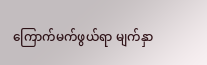ကြောက်မက်ဖွယ်ရာ မျက်နှာ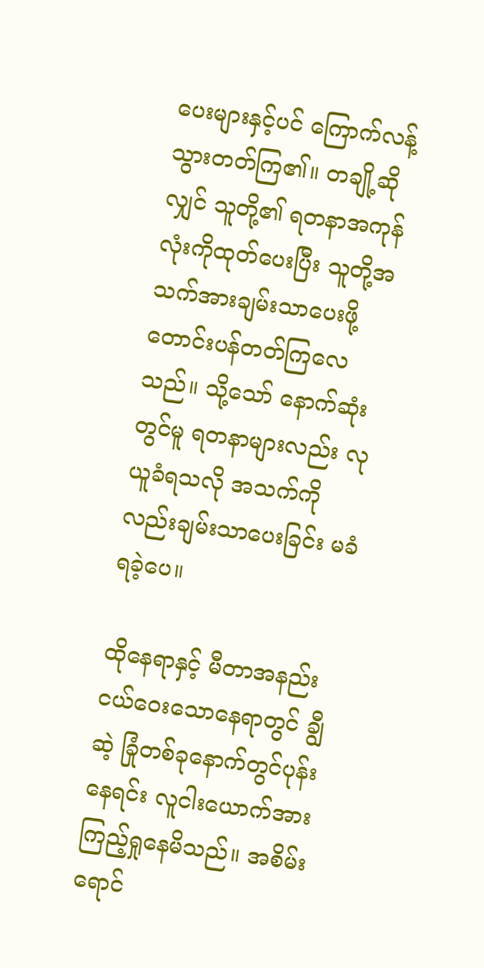ပေးများနှင့်ပင် ကြောက်လန့်သွားတတ်ကြ၏။ တချို့ဆိုလျှင် သူတို့၏ ရတနာအကုန်လုံးကိုထုတ်ပေးပြီး သူတို့အသက်အားချမ်းသာပေးဖို့ တောင်းပန်တတ်ကြလေသည်။ သို့သော် နောက်ဆုံးတွင်မူ ရတနာများလည်း လုယူခံရသလို အသက်ကိုလည်းချမ်းသာပေးခြင်း မခံရခဲ့ပေ။

ထိုနေရာနှင့် မီတာအနည်းငယ်ဝေးသောနေရာတွင် ချွီဆဲ့ ခြုံတစ်ခုနောက်တွင်ပုန်းနေရင်း လူငါးယောက်အား ကြည့်ရှုနေမိသည်။ အစိမ်းရောင်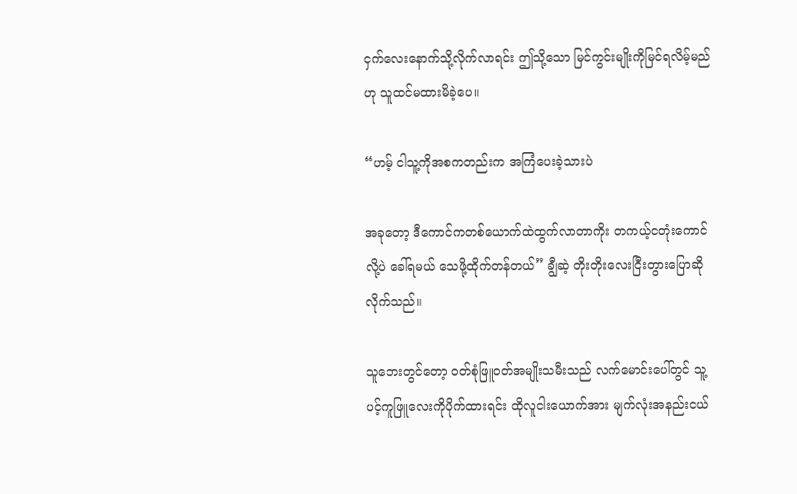ငှက်လေးနောက်သို့လိုက်လာရင်း ဤသို့သော မြင်ကွင်းမျိုးကိုမြင်ရလိမ့်မည်ဟု သူထင်မထားမိခဲ့ပေ။

“ဟမ့် ငါသူ့ကိုအစကတည်းက အကြံပေးခဲ့သားပဲ

အခုတော့ ဒီကောင်ကတစ်ယောက်ထဲထွက်လာတာကိုး တကယ့်ငတုံးကောင်လို့ပဲ ခေါ်ရမယ် သေဖို့ထိုက်တန်တယ်” ချွီဆဲ့ တိုးတိုးလေးငြီးတွားပြောဆိုလိုက်သည်။

သူဘေးတွင်တော့ ၀တ်စုံဖြူ၀တ်အမျိုးသမီးသည် လက်မောင်းပေါ်တွင် သူ့ပင့်ကူဖြူလေးကိုပိုက်ထားရင်း ထိုလူငါးယောက်အား မျက်လုံးအနည်းငယ်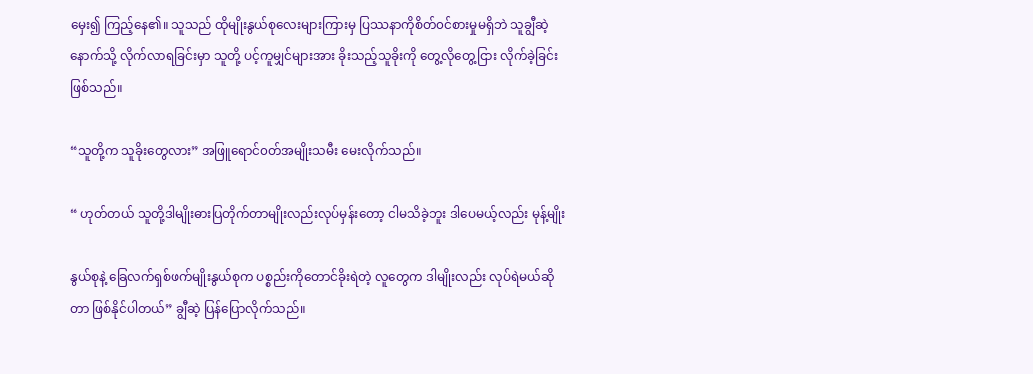မှေး၍ ကြည့်နေ၏။ သူသည် ထိုမျိုးနွယ်စုလေးများကြားမှ ပြဿနာကိုစိတ်၀င်စားမှုမရှိဘဲ သူချွီဆဲ့နောက်သို့ လိုက်လာရခြင်းမှာ သူတို့ ပင့်ကူမျှင်များအား ခိုးသည့်သူခိုးကို တွေ့လိုတွေ့ငြား လိုက်ခဲ့ခြင်း ဖြစ်သည်။

“သူတို့က သူခိုးတွေလား” အဖြူရောင်၀တ်အမျိုးသမီး မေးလိုက်သည်။

“ ဟုတ်တယ် သူတို့ဒါမျိုးဓားပြတိုက်တာမျိုးလည်းလုပ်မှန်းတော့ ငါမသိခဲ့ဘူး ဒါပေမယ့်လည်း မုန့်မျိုး

နွယ်စုနဲ့ ခြေလက်ရှစ်ဖက်မျိုးနွယ်စုက ပစ္စည်းကိုတောင်ခိုးရဲတဲ့ လူတွေက ဒါမျိုးလည်း လုပ်ရဲမယ်ဆိုတာ ဖြစ်နိုင်ပါတယ်” ချွီဆဲ့ ပြန်ပြောလိုက်သည်။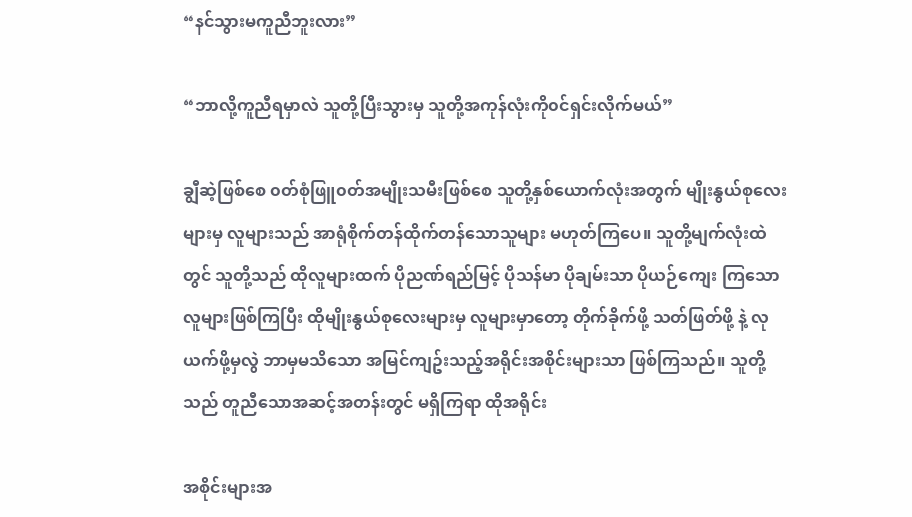“နင်သွားမကူညီဘူးလား”

“ဘာလို့ကူညီရမှာလဲ သူတို့ပြီးသွားမှ သူတို့အကုန်လုံးကို၀င်ရှင်းလိုက်မယ်”

ချွီဆဲ့ဖြစ်စေ ၀တ်စုံဖြူ၀တ်အမျိုးသမီးဖြစ်စေ သူတို့နှစ်ယောက်လုံးအတွက် မျိုးနွယ်စုလေးများမှ လူများသည် အာရုံစိုက်တန်ထိုက်တန်သောသူများ မဟုတ်ကြပေ။ သူတို့မျက်လုံးထဲတွင် သူတို့သည် ထိုလူများထက် ပိုညဏ်ရည်မြင့် ပိုသန်မာ ပိုချမ်းသာ ပိုယဉ်ကျေး ကြသောလူများဖြစ်ကြပြီး ထိုမျိုးနွယ်စုလေးများမှ လူများမှာတော့ တိုက်ခိုက်ဖို့ သတ်ဖြတ်ဖို့ နဲ့ လုယက်ဖို့မှလွဲ ဘာမှမသိသော အမြင်ကျဥ်းသည့်အရိုင်းအစိုင်းများသာ ဖြစ်ကြသည်။ သူတို့သည် တူညီသောအဆင့်အတန်းတွင် မရှိကြရာ ထိုအရိုင်း

အစိုင်းများအ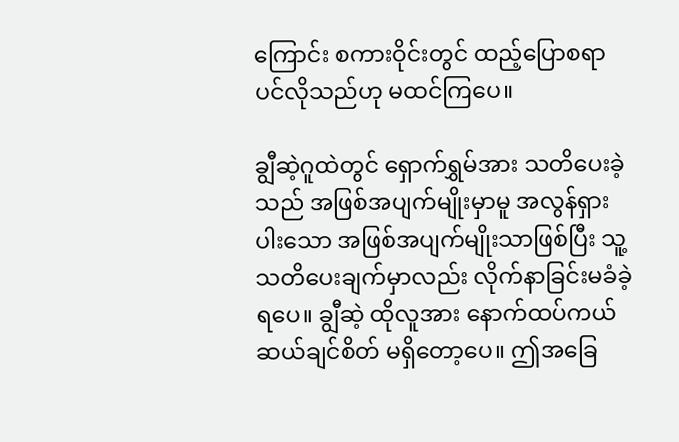ကြောင်း စကားဝိုင်းတွင် ထည့်ပြောစရာပင်လိုသည်ဟု မထင်ကြပေ။

ချွီဆဲ့ဂူထဲတွင် ရှောက်ရွှမ်အား သတိပေးခဲ့သည် အဖြစ်အပျက်မျိုးမှာမူ အလွန်ရှားပါးသော အဖြစ်အပျက်မျိုးသာဖြစ်ပြီး သူ့သတိပေးချက်မှာလည်း လိုက်နာခြင်းမခံခဲ့ရပေ။ ချွီဆဲ့ ထိုလူအား နောက်ထပ်ကယ်ဆယ်ချင်စိတ် မရှိတော့ပေ။ ဤအခြေ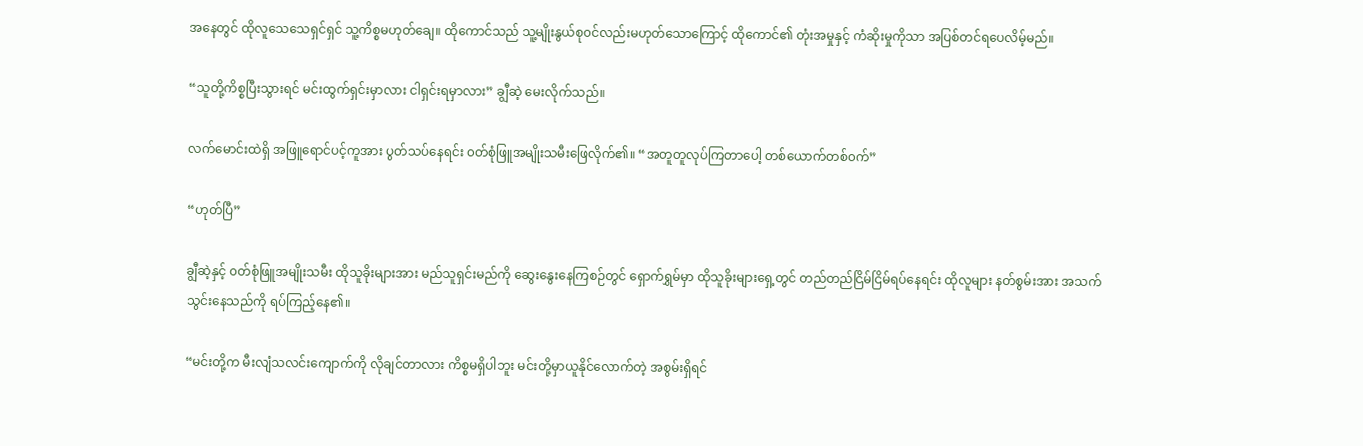အနေတွင် ထိုလူသေသေရှင်ရှင် သူ့ကိစ္စမဟုတ်ချေ။ ထိုကောင်သည် သူ့မျိုးနွယ်စု၀င်လည်းမဟုတ်သောကြောင့် ထိုကောင်၏ တုံးအမှုနှင့် ကံဆိုးမှုကိုသာ အပြစ်တင်ရပေလိမ့်မည်။

“သူတို့ကိစ္စပြီးသွားရင် မင်းထွက်ရှင်းမှာလား ငါရှင်းရမှာလား” ချွီဆဲ့ မေးလိုက်သည်။

လက်မောင်းထဲရှိ အဖြူရောင်ပင့်ကူအား ပွတ်သပ်နေရင်း ၀တ်စုံဖြူအမျိုးသမီးဖြေလိုက်၏။ “အတူတူလုပ်ကြတာပေါ့ တစ်ယောက်တစ်၀က်”

“ဟုတ်ပြီ”

ချွီဆဲ့နှင့် ၀တ်စုံဖြူအမျိုးသမီး ထိုသူခိုးများအား မည်သူရှင်းမည်ကို ဆွေးနွေးနေကြစဉ်တွင် ရှောက်ရွှမ်မှာ ထိုသူခိုးများရှေ့တွင် တည်တည်ငြိမ်ငြိမ်ရပ်နေရင်း ထိုလူများ နတ်စွမ်းအား အသက်သွင်းနေသည်ကို ရပ်ကြည့်နေ၏။

“မင်းတို့က မီးလျံသလင်းကျောက်ကို လိုချင်တာလား ကိစ္စမရှိပါဘူး မင်းတို့မှာယူနိုင်လောက်တဲ့ အစွမ်းရှိရင်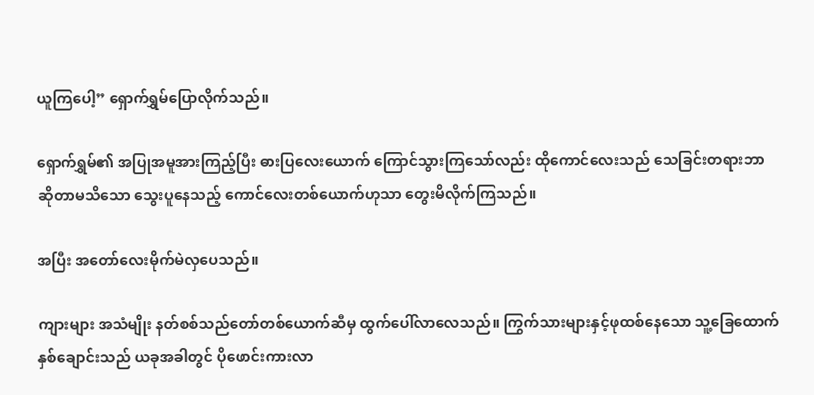ယူကြပေါ့” ရှောက်ရွှမ်ပြောလိုက်သည်။

ရှောက်ရွှမ်၏ အပြုအမူအားကြည့်ပြီး ဓားပြလေးယောက် ကြောင်သွားကြသော်လည်း ထိုကောင်လေးသည် သေခြင်းတရားဘာဆိုတာမသိသော သွေးပူနေသည့် ကောင်လေးတစ်ယောက်ဟုသာ တွေးမိလိုက်ကြသည်။

အပြီး အတော်လေးမိုက်မဲလှပေသည်။

ကျားများ အသံမျိုး နတ်စစ်သည်တော်တစ်ယောက်ဆီမှ ထွက်ပေါ်လာလေသည်။ ကြွက်သားများနှင့်ဖုထစ်နေသော သူ့ခြေထောက်နှစ်ချောင်းသည် ယခုအခါတွင် ပိုဖောင်းကားလာ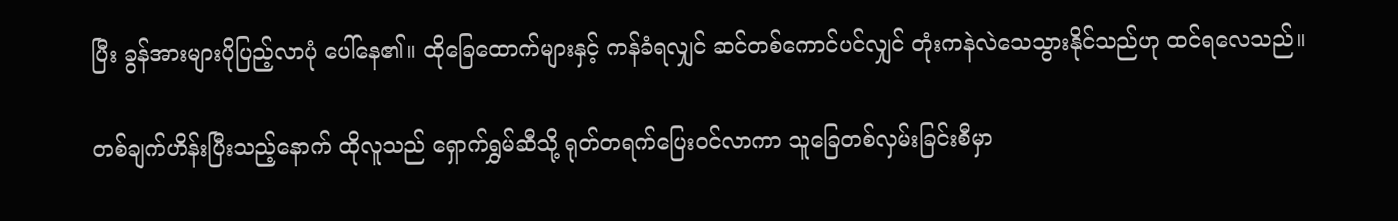ပြီး ခွန်အားများပိုပြည့်လာပုံ ပေါ်နေ၏။ ထိုခြေထောက်များနှင့် ကန်ခံရလျှင် ဆင်တစ်ကောင်ပင်လျှင် တုံးကနဲလဲသေသွားနိုင်သည်ဟု ထင်ရလေသည်။

တစ်ချက်ဟိန်းပြီးသည့်နောက် ထိုလူသည် ရှောက်ရွှမ်ဆီသို့ ရုတ်တရက်ပြေး၀င်လာ‌ကာ သူခြေတစ်လှမ်းခြင်းစီမှာ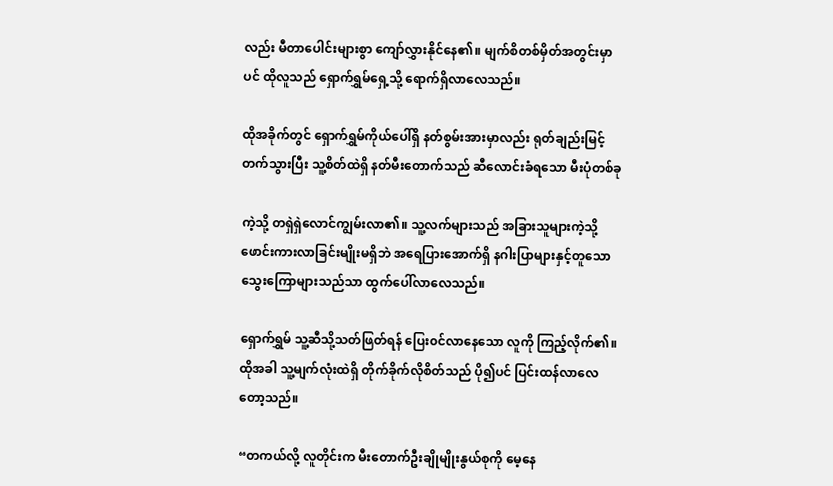လည်း မီတာပေါင်းများစွာ ကျော်လွှားနိုင်နေ၏။ မျက်စိတစ်မှိတ်အတွင်းမှာပင် ထိုလူသည် ရှောက်ရွှမ်ရှေ့သို့ ရောက်ရှိလာလေသည်။

ထိုအခိုက်တွင် ရှောက်ရွှမ်ကိုယ်ပေါ်ရှိ နတ်စွမ်းအားမှာလည်း ရုတ်ချည်းမြင့်တက်သွားပြီး သူ့စိတ်ထဲရှိ နတ်မီးတောက်သည် ဆီလောင်းခံရသော မီးပုံတစ်ခု

ကဲ့သို့ တရှဲရှဲလောင်ကျွမ်းလာ၏။ သူ့လက်များသည် အခြားသူများကဲ့သို့ ဖောင်းကားလာခြင်းမျိုးမရှိဘဲ အရေပြားအောက်ရှိ နဂါးပြာများနှင့်တူသော သွေးကြောများသည်သာ ထွက်ပေါ်လာလေသည်။

ရှောက်ရွှမ် သူ့‌ဆီသို့သတ်ဖြတ်ရန် ပြေး၀င်လာနေသော လူကို ကြည့်လိုက်၏။ ထိုအခါ သူ့မျက်လုံးထဲရှိ တိုက်ခိုက်လိုစိတ်သည် ပို၍ပင် ပြင်းထန်လာလေတော့သည်။

“တကယ်လို့ လူတိုင်းက မီးတောက်ဦးချိုမျိုးနွယ်စုကို မေ့နေ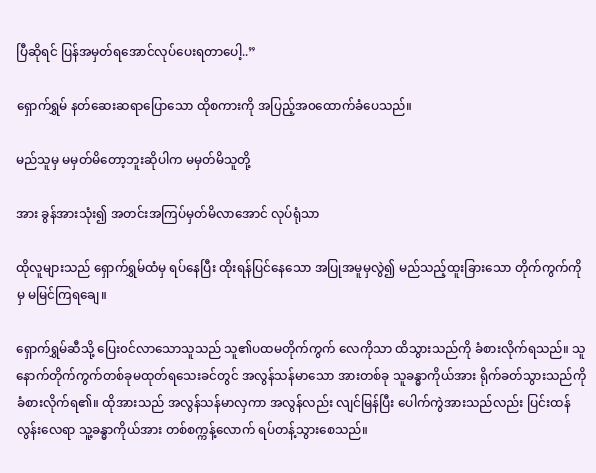ပြီဆိုရင် ပြန်အမှတ်ရအောင်လုပ်ပေးရတာပေါ့..”

ရှောက်ရွှမ် နတ်ဆေးဆရာပြောသော ထိုစကားကို အပြည့်အ၀ထောက်ခံပေသည်။

မည်သူမှ မမှတ်မိတော့ဘူးဆိုပါက မမှတ်မိသူတို့

အား ခွန်အားသုံး၍ အတင်းအကြပ်မှတ်မိလာအောင် လုပ်ရုံသာ

ထိုလူများသည် ရှောက်ရွှမ်ထံမှ ရပ်နေပြီး ထိုးရန်ပြင်နေသော အပြုအမူမှလွဲ၍ မည်သည့်ထူးခြားသော တိုက်ကွက်ကိုမှ မမြင်ကြရချေ။

ရှောက်ရွှမ်ဆီသို့ ပြေး၀င်လာသောသူသည် သူ၏ပထမတိုက်ကွက် လေကိုသာ ထိသွားသည်ကို ခံစားလိုက်ရသည်။ သူနောက်တိုက်ကွက်တစ်ခုမထုတ်ရသေးခင်တွင် အလွန်သန်မာသော အားတစ်ခု သူခန္ဓာကိုယ်အား ရိုက်ခတ်သွားသည်ကို ခံစားလိုက်ရ၏။ ထိုအားသည် အလွန်သန်မာလှကာ အလွန်လည်း လျင်မြန်ပြီး ပေါက်ကွဲအားသည်လည်း ပြင်းထန်လွန်းလေရာ သူ့ခန္ဓာကိုယ်အား တစ်စက္ကန့်လောက် ရပ်တန့်သွားစေသည်။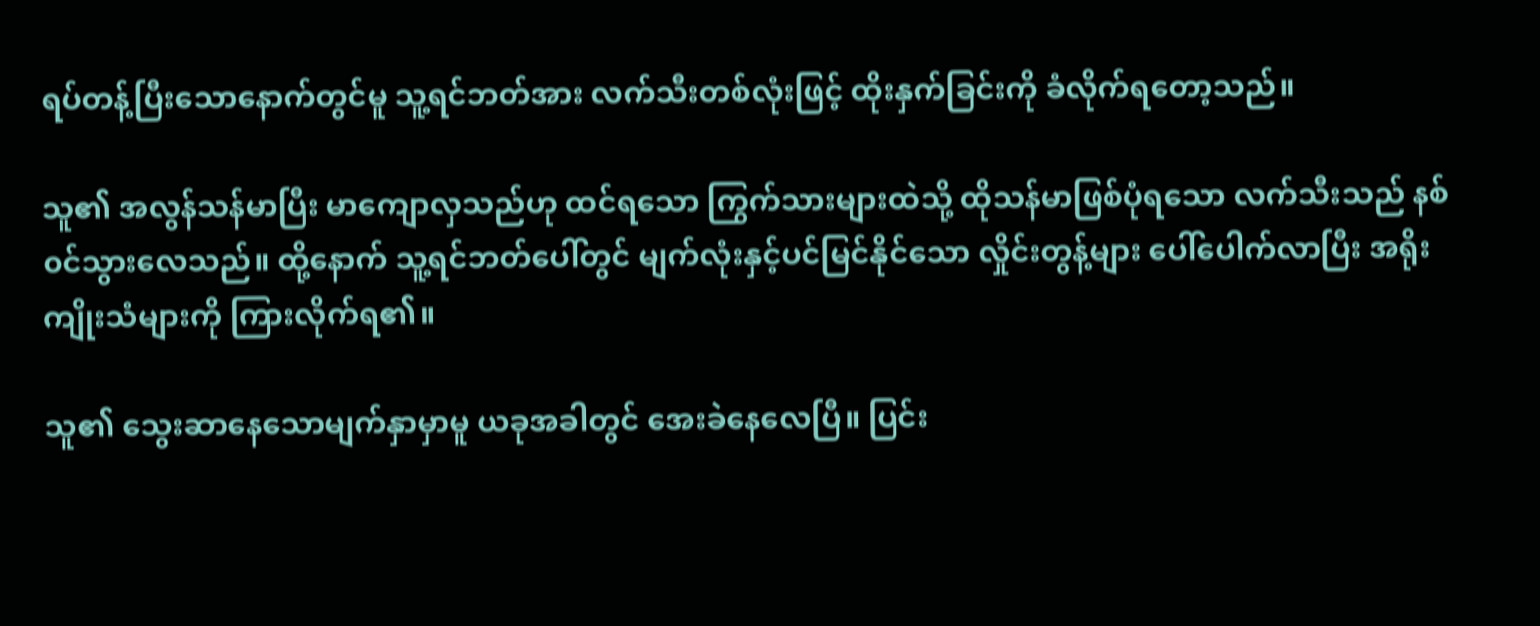ရပ်တန့်ပြီးသောနောက်တွင်မူ သူ့ရင်ဘတ်အား လက်သီးတစ်လုံးဖြင့် ထိုးနှက်ခြင်းကို ခံလိုက်ရတော့သည်။

သူ၏ အလွန်သန်မာပြီး မာကျောလှသည်ဟု ထင်ရသော ကြွက်သားများထဲသို့ ထိုသန်မာဖြစ်ပုံရသော လက်သီးသည် နစ်၀င်သွားလေသည်။ ထို့နောက် သူ့ရင်ဘတ်ပေါ်တွင် မျက်လုံးနှင့်ပင်မြင်နိုင်သော လှိုင်းတွန့်များ ပေါ်ပေါက်လာပြီး အရိုးကျိုးသံများကို ကြားလိုက်ရ၏။

သူ၏ သွေးဆာနေသောမျက်နှာမှာမူ ယခုအခါတွင် အေးခဲနေလေပြီ။ ပြင်း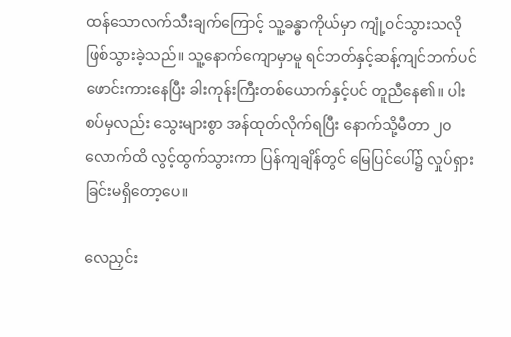ထန်သောလက်သီးချက်ကြောင့် သူ့ခန္ဓာကိုယ်မှာ ကျုံ့၀င်သွားသလိုဖြစ်သွားခဲ့သည်။ သူ့နောက်ကျောမှာမူ ရင်ဘတ်နှင့်ဆန့်ကျင်ဘက်ပင် ဖောင်းကားနေပြီး ခါးကုန်းကြီးတစ်ယောက်နှင့်ပင် တူညီနေ၏။ ပါးစပ်မှလည်း သွေးများစွာ အန်ထုတ်လိုက်ရပြီး နောက်သို့မီတာ ၂၀လောက်ထိ လွင့်ထွက်သွားကာ ပြန်ကျချိန်တွင် မြေပြင်ပေါ်၌ လှုပ်ရှားခြင်းမရှိတော့ပေ။

လေညှင်း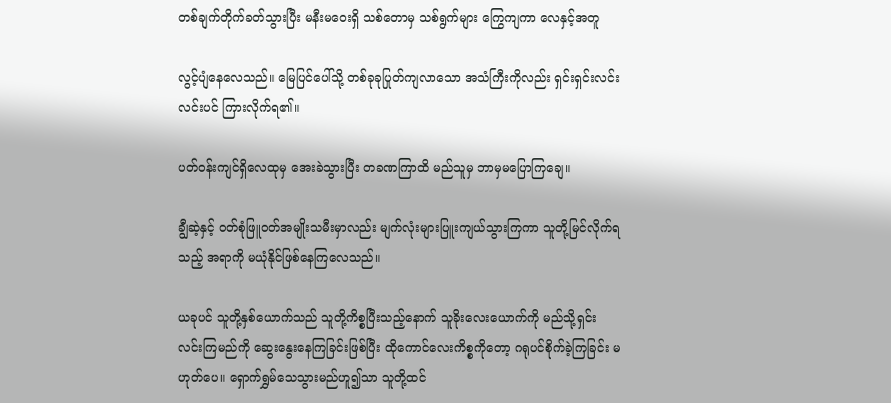တစ်ချက်တိုက်ခတ်သွားပြီး မနီးမဝေးရှိ သစ်တောမှ သစ်ရွက်များ ကြွေကျကာ လေနှင့်အတူ

လွင့်ပျံနေလေသည်။ မြေပြင်ပေါ်သို့ တစ်ခုခုပြုတ်ကျလာသော အသံကြီးကိုလည်း ရှင်းရှင်းလင်းလင်းပင် ကြားလိုက်ရ၏။

ပတ်၀န်းကျင်ရှိလေထုမှ အေးခဲသွားပြီး တခဏကြာထိ မည်သူမှ ဘာမှမပြောကြချေ။

ချွီဆဲ့နှင့် ၀တ်စုံဖြူ၀တ်အမျိုးသမီးမှာလည်း မျက်လုံးများပြူးကျယ်သွားကြကာ သူတို့မြင်လိုက်ရသည့် အရာကို မယုံနိုင်ဖြစ်နေကြလေသည်။

ယခုပင် သူတို့နှစ်ယောက်သည် သူတို့ကိစ္စပြီးသည့်နောက် သူခိုးလေးယောက်ကို မည်သို့ရှင်းလင်းကြမည်ကို ဆွေးနွေးနေကြခြင်းဖြစ်ပြီး ထိုကောင်လေးကိစ္စကိုတော့ ဂရုပင်စိုက်ခဲ့ကြခြင်း မဟုတ်ပေ။ ရှောက်ရွှမ်သေသွားမည်ဟူ၍သာ သူတို့ထင်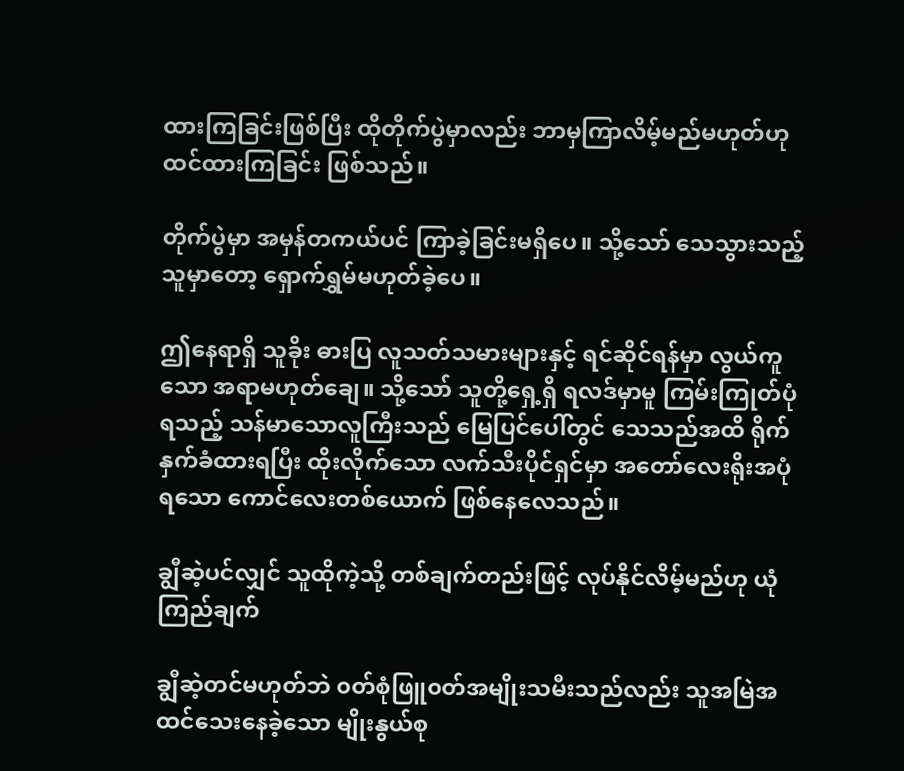ထားကြခြင်းဖြစ်ပြီး ထိုတိုက်ပွဲမှာလည်း ဘာမှကြာလိမ့်မည်မဟုတ်ဟု ထင်ထားကြခြင်း ဖြစ်သည်။

တိုက်ပွဲမှာ အမှန်တကယ်ပင် ကြာခဲ့ခြင်းမရှိပေ။ သို့သော် သေသွားသည့်သူမှာတော့ ရှောက်ရွှမ်မဟုတ်ခဲ့ပေ။

ဤနေရာရှိ သူခိုး ဓားပြ လူသတ်သမားများနှင့် ရင်ဆိုင်ရန်မှာ လွယ်ကူသော အရာမဟုတ်ချေ။ သို့သော် သူတို့ရှေ့ရှိ ရလဒ်မှာမူ ကြမ်းကြုတ်ပုံရသည့် သန်မာသောလူကြီးသည် မြေပြင်ပေါ်တွင် သေသည်အထိ ရိုက်နှက်ခံထားရပြီး ထိုးလိုက်သော လက်သီးပိုင်ရှင်မှာ အတော်လေးရိုးအပုံရသော ကောင်လေးတစ်ယောက် ဖြစ်နေလေသည်။

ချွီဆဲ့ပင်လျှင် သူထိုကဲ့သို့ တစ်ချက်တည်းဖြင့် လုပ်နိုင်လိမ့်မည်ဟု ယုံကြည်ချက်

ချွီဆဲ့တင်မဟုတ်ဘဲ ၀တ်စုံဖြူ၀တ်အမျိုးသမီးသည်လည်း သူအမြဲအထင်သေးနေခဲ့သော မျိုးနွယ်စု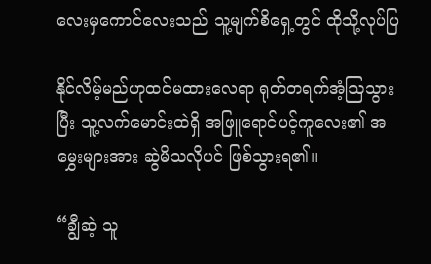လေးမှကောင်လေးသည် သူ့မျက်စိရှေ့တွင် ထိုသို့လုပ်ပြ

နိုင်လိမ့်မည်ဟုထင်မ‌ထားလေရာ ရုတ်တရက်အံ့ဩသွားပြီး သူ့လက်မောင်းထဲရှိ အဖြူရောင်ပင့်ကူလေး၏ အမွှေးများအား ဆွဲမိသလိုပင် ဖြစ်သွားရ၏။

“ချွီဆဲ့ သူ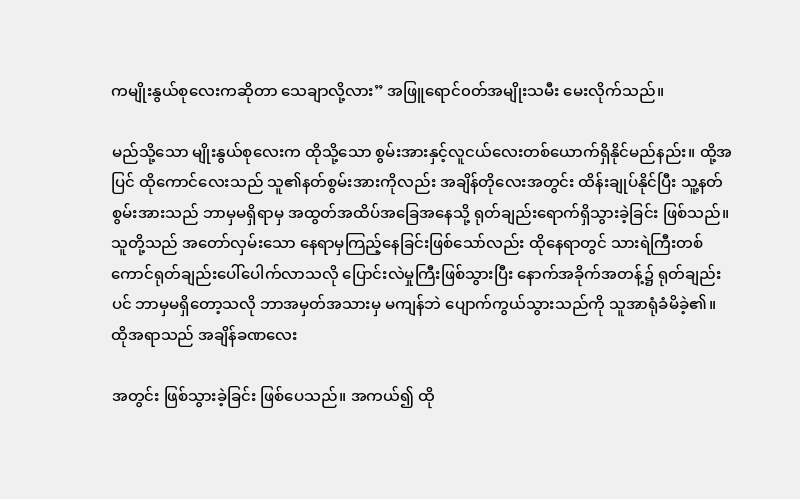ကမျိုးနွယ်စုလေးကဆိုတာ သေချာလို့လား” အဖြူရောင်၀တ်အမျိုးသမီး မေးလိုက်သည်။

မည်သို့သော မျိုးနွယ်စုလေးက ထိုသို့သော စွမ်းအားနှင့်လူငယ်လေးတစ်ယောက်ရှိနိုင်မည်နည်း။ ထို့အပြင် ထိုကောင်လေးသည် သူ၏နတ်စွမ်းအားကိုလည်း အချိန်တိုလေးအတွင်း ထိန်းချုပ်နိုင်ပြီး သူ့နတ်စွမ်းအားသည် ဘာမှမရှိရာမှ အထွတ်အထိပ်အခြေအနေသို့ ရုတ်ချည်းရောက်ရှိသွားခဲ့ခြင်း ဖြစ်သည်။ သူတို့သည် အတော်လှမ်းသော နေရာမှကြည့်နေခြင်းဖြစ်သော်လည်း ထိုနေရာတွင် သားရဲကြီးတစ်ကောင်ရုတ်ချည်းပေါ်ပေါက်လာသလို ပြောင်းလဲမှုကြီးဖြစ်သွားပြီး နောက်အခိုက်အတန့်၌ ရုတ်ချည်းပင် ဘာမှမရှိတော့သလို ဘာအမှတ်အသားမှ မကျန်ဘဲ ပျောက်ကွယ်သွားသည်ကို သူအာရုံခံမိခဲ့၏။ ထိုအရာသည် အချိန်ခဏလေး

အတွင်း ဖြစ်သွားခဲ့ခြင်း ဖြစ်ပေသည်။ အကယ်၍ ထို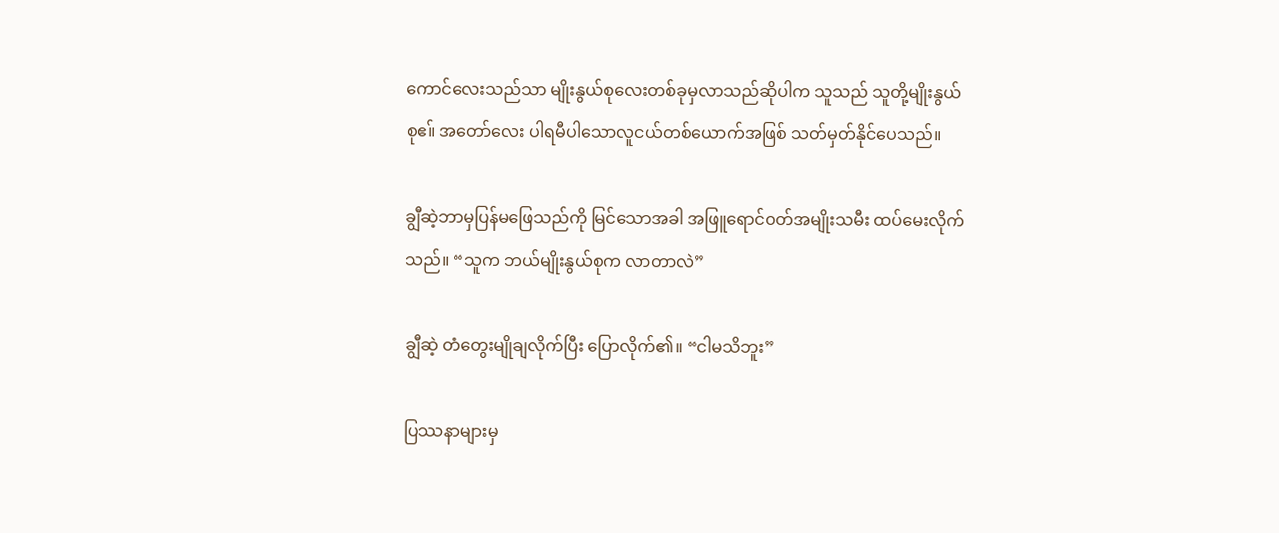ကောင်လေးသည်သာ မျိုးနွယ်စုလေးတစ်ခုမှလာသည်ဆိုပါက သူသည် သူတို့မျိုးနွယ်စုဧ။် အတော်လေး ပါရမီပါသောလူငယ်တစ်ယောက်အဖြစ် သတ်မှတ်နိုင်ပေသည်။

ချွီဆဲ့ဘာမှပြန်မဖြေသည်ကို မြင်သောအခါ အဖြူရောင်၀တ်အမျိုးသမီး ထပ်မေးလိုက်သည်။ “သူက ဘယ်မျိုးနွယ်စုက လာတာလဲ”

ချွီဆဲ့ တံတွေးမျိုချလိုက်ပြီး ပြောလိုက်၏။ “ငါမသိဘူး”

ပြဿနာများမှ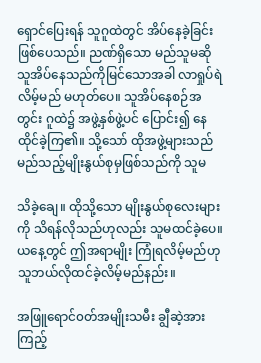ရှောင်ပြေးရန် သူဂူထဲတွင် အိပ်နေခဲ့ခြင်းဖြစ်ပေသည်။ ညဏ်ရှိသော မည်သူမဆို သူအိပ်နေသည်ကိုမြင်သောအခါ လာရှုပ်ရဲလိမ့်မည် မဟုတ်ပေ။ သူအိပ်နေစဉ်အတွင်း ဂူထဲ၌ အဖွဲ့နှစ်ဖွဲ့ပင် ပြောင်း၍ နေထိုင်ခဲ့ကြ၏။ သို့သော် ထိုအဖွဲ့များသည် မည်သည့်မျိုးနွယ်စုမှဖြစ်သည်ကို သူမ

သိ‌ခဲ့ချေ။ ထိုသို့သော မျိုးနွယ်စုလေးများကို သိရန်လိုသည်ဟုလည်း သူမထင်ခဲ့ပေ။ ယနေ့တွင် ဤအရာမျိုး ကြုံရလိမ့်မည်ဟု သူဘယ်လိုထင်ခဲ့လိမ့်မည်နည်း။

အဖြူရောင်၀တ်အမျိုးသမီး ချွီဆဲ့အား ကြည့်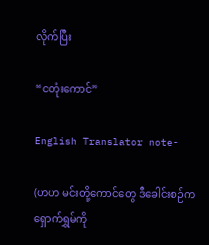လိုက်ပြီး

“ငတုံးကောင်”

English Translator note-

(ဟဟ မင်းတို့ကောင်တွေ ဒီခေါင်းစဉ်က ရှောက်ရွှမ်ကို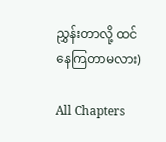ညွှန်းတာလို့ ထင်နေကြတာမလား)

All Chapters